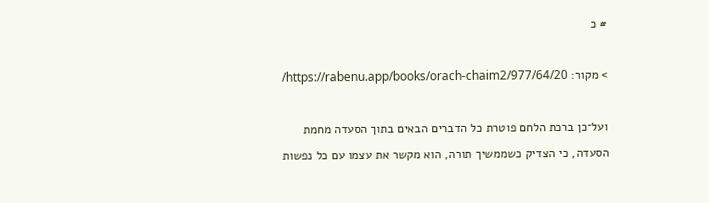# כ

> מקור: https://rabenu.app/books/orach-chaim2/977/64/20/

ועל־כן ברכת הלחם פוטרת כל הדברים הבאים בתוך הסעדה מחמת הסעדה, כי הצדיק כשממשיך תורה, הוא מקשר את עצמו עם כל נפשות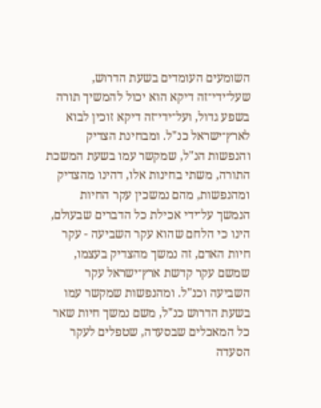השומעים העומדים בשעת הדרוש, שעל־ידי־זה דיקא הוא יכול להמשיך תורה בשפע גדול, ועל־ידי־זה דיקא זוכין לבוא לארץ־ישראל כנ"ל. ומבחינת הצדיק והנפשות הנ"ל, שמקשר עמו בשעת המשכת התורה, משתי בחינות אלו, דהינו מהצדיק ומהנפשות, מהם נמשכין עקר החיות הנמשך על־ידי אכילת כל הדברים שבעולם, הינו כי הלחם שהוא עקר השביעה - עקר חיות האדם, זה נמשך מהצדיק בעצמו, שמשם עקר קדשת ארץ־ישראל עקר השביעה וכנ"ל. ומהנפשות שמקשר עמו בשעת הדרוש כנ"ל, משם נמשך חיות שאר כל המאכלים שבסעדה, שטפלים לעקר הסעדה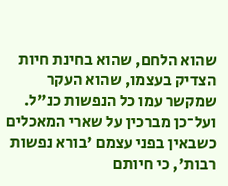שהוא הלחם, שהוא בחינת חיות הצדיק בעצמו, שהוא העקר שמקשר עמו כל הנפשות כנ"ל. ועל־כן מברכין על שארי המאכלים כשבאין בפני עצמם 'בורא נפשות רבות', כי חיותם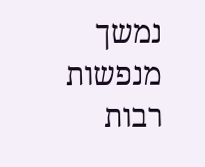נמשך מנפשות רבות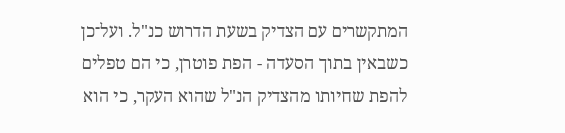המתקשרים עם הצדיק בשעת הדרוש כנ"ל. ועל־כן כשבאין בתוך הסעדה - הפת פוטרן, כי הם טפלים להפת שחיותו מהצדיק הנ"ל שהוא העקר, כי הוא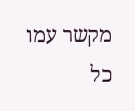מקשר עמו כל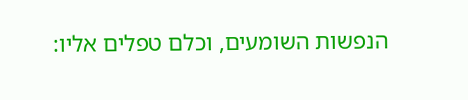הנפשות השומעים, וכלם טפלים אליו: